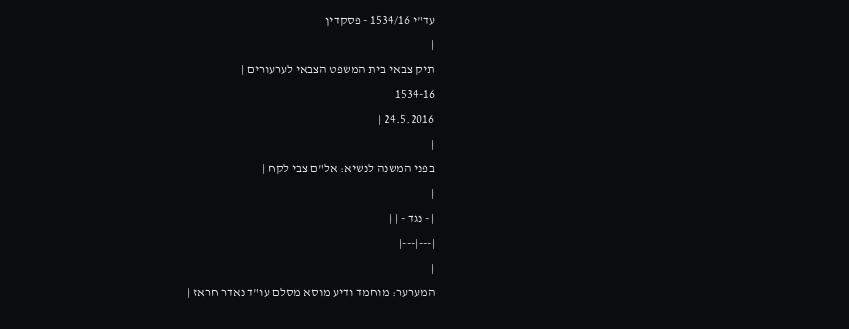עד"י 1534/16 - פסקדין
|
תיק צבאי בית המשפט הצבאי לערעורים |
1534-16
24.5.2016 |
|
בפני המשנה לנשיא: אל"ם צבי לקח |
|
| - נגד - | |
|---|---|
|
המערער: מוחמד ודיע מוסא מסלם עו"ד נאדר חראז |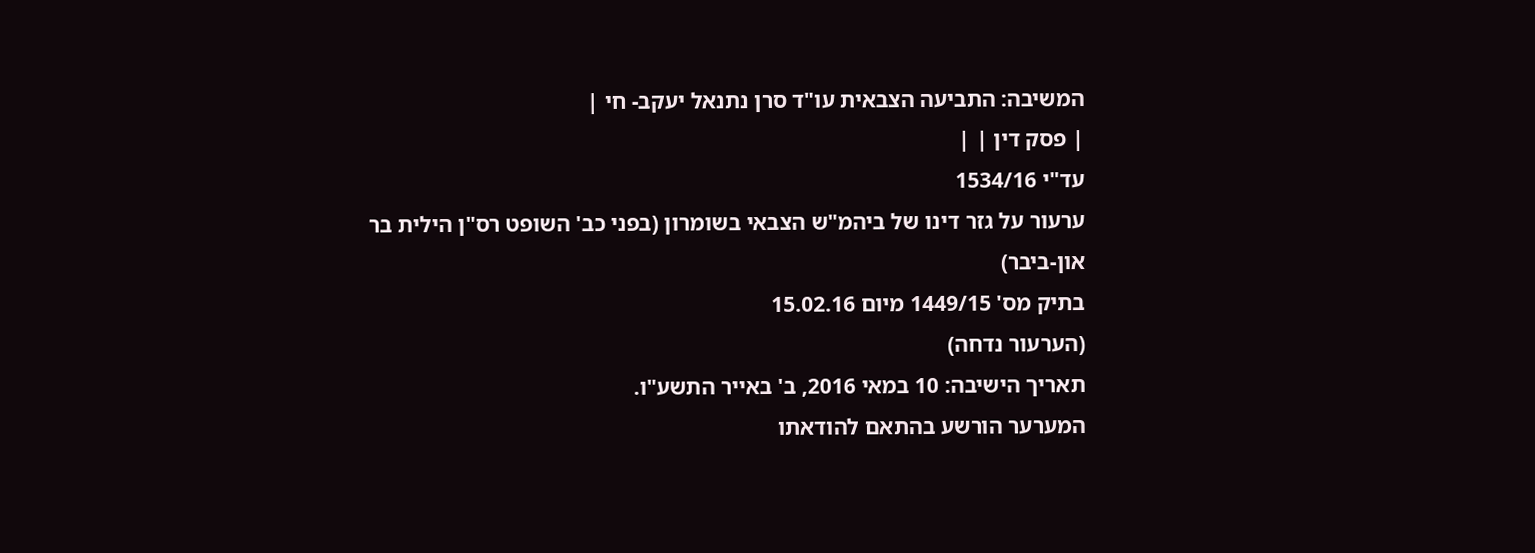המשיבה: התביעה הצבאית עו"ד סרן נתנאל יעקב- חי |
| פסק דין | |
עד"י 1534/16
ערעור על גזר דינו של ביהמ"ש הצבאי בשומרון (בפני כב' השופט רס"ן הילית בר און-ביבר)
בתיק מס' 1449/15 מיום 15.02.16
(הערעור נדחה)
תאריך הישיבה: 10 במאי 2016, ב' באייר התשע"ו.
המערער הורשע בהתאם להודאתו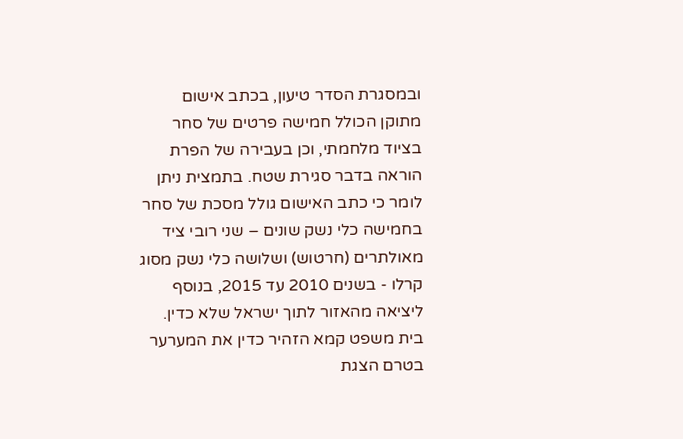ובמסגרת הסדר טיעון, בכתב אישום מתוקן הכולל חמישה פרטים של סחר בציוד מלחמתי, וכן בעבירה של הפרת הוראה בדבר סגירת שטח. בתמצית ניתן לומר כי כתב האישום גולל מסכת של סחר בחמישה כלי נשק שונים – שני רובי ציד מאולתרים (חרטוש) ושלושה כלי נשק מסוג קרלו - בשנים 2010 עד 2015, בנוסף ליציאה מהאזור לתוך ישראל שלא כדין.
בית משפט קמא הזהיר כדין את המערער בטרם הצגת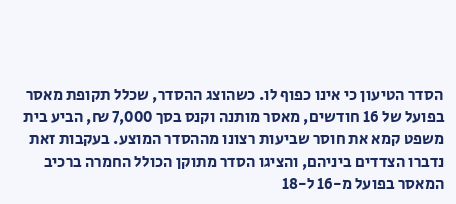הסדר הטיעון כי אינו כפוף לו. כשהוצג ההסדר, שכלל תקופת מאסר בפועל של 16 חודשים, מאסר מותנה וקנס בסך 7,000 ₪, הביע בית משפט קמא את חוסר שביעות רצונו מההסדר המוצע. בעקבות זאת נדברו הצדדים ביניהם, והציגו הסדר מתוקן הכולל החמרה ברכיב המאסר בפועל מ-16 ל-18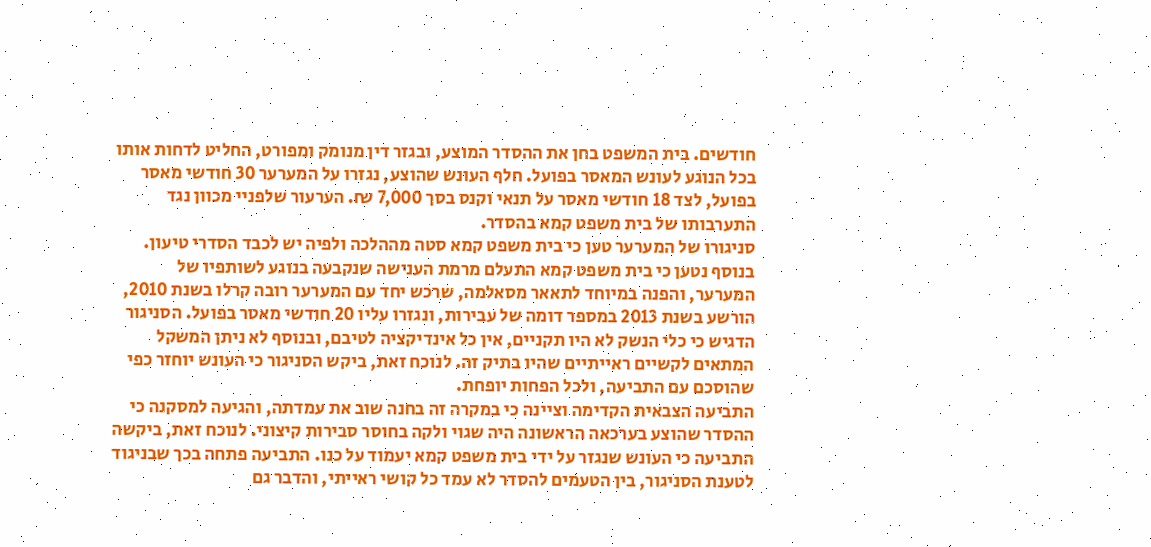חודשים. בית המשפט בחן את ההסדר המוצע, ובגזר דין מנומק ומפורט, החליט לדחות אותו בכל הנוגע לעונש המאסר בפועל. חלף העונש שהוצע, נגזרו על המערער 30 חודשי מאסר בפועל, לצד 18 חודשי מאסר על תנאי וקנס בסך 7,000 ₪. הערעור שלפניי מכוון נגד התערבותו של בית משפט קמא בהסדר.
סניגורו של המערער טען כי בית משפט קמא סטה מההלכה ולפיה יש לכבד הסדרי טיעון. בנוסף נטען כי בית משפט קמא התעלם מרמת הענישה שנקבעה בנוגע לשותפיו של המערער, והפנה במיוחד לתאאר מסאלמה, שרכש יחד עם המערער רובה קרלו בשנת 2010, הורשע בשנת 2013 במספר דומה של עבירות, ונגזרו עליו 20 חודשי מאסר בפועל. הסניגור הדגיש כי כלי הנשק לא היו תקניים, אין כל אינדיקציה לטיבם, ובנוסף לא ניתן המשקל המתאים לקשיים ראייתיים שהיו בתיק זה. לנוכח זאת, ביקש הסניגור כי העונש יוחזר כפי שהוסכם עם התביעה, ולכל הפחות יופחת.
התביעה הצבאית הקדימה וציינה כי במקרה זה בחנה שוב את עמדתה, והגיעה למסקנה כי ההסדר שהוצע בערכאה הראשונה היה שגוי ולקה בחוסר סבירות קיצוני. לנוכח זאת, ביקשה התביעה כי העונש שנגזר על ידי בית משפט קמא יעמוד על כנו. התביעה פתחה בכך שבניגוד לטענת הסניגור, בין הטעמים להסדר לא עמד כל קושי ראייתי, והדבר גם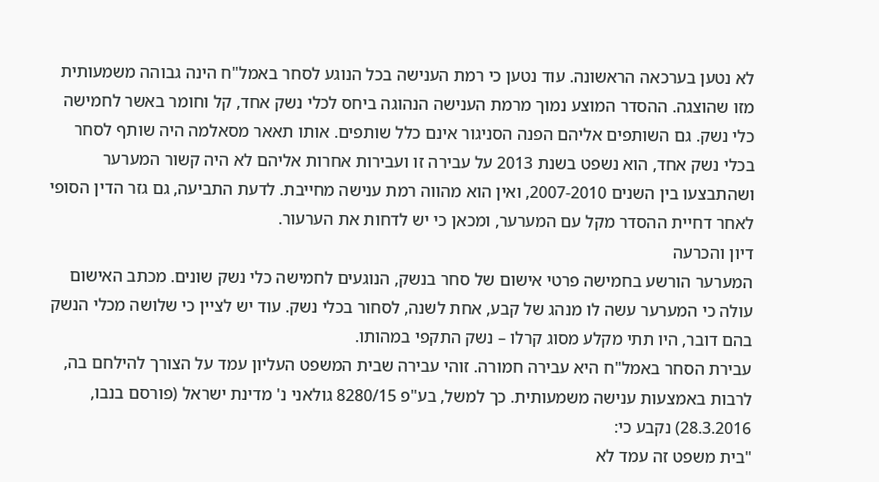לא נטען בערכאה הראשונה. עוד נטען כי רמת הענישה בכל הנוגע לסחר באמל"ח הינה גבוהה משמעותית מזו שהוצגה. ההסדר המוצע נמוך מרמת הענישה הנהוגה ביחס לכלי נשק אחד, קל וחומר באשר לחמישה כלי נשק. גם השותפים אליהם הפנה הסניגור אינם כלל שותפים. אותו תאאר מסאלמה היה שותף לסחר בכלי נשק אחד, הוא נשפט בשנת 2013 על עבירה זו ועבירות אחרות אליהם לא היה קשור המערער ושהתבצעו בין השנים 2007-2010, ואין הוא מהווה רמת ענישה מחייבת. לדעת התביעה, גם גזר הדין הסופי לאחר דחיית ההסדר מקל עם המערער, ומכאן כי יש לדחות את הערעור.
דיון והכרעה
המערער הורשע בחמישה פרטי אישום של סחר בנשק, הנוגעים לחמישה כלי נשק שונים. מכתב האישום עולה כי המערער עשה לו מנהג של קבע, אחת לשנה, לסחור בכלי נשק. עוד יש לציין כי שלושה מכלי הנשק בהם דובר, היו תתי מקלע מסוג קרלו – נשק התקפי במהותו.
עבירת הסחר באמל"ח היא עבירה חמורה. זוהי עבירה שבית המשפט העליון עמד על הצורך להילחם בה, לרבות באמצעות ענישה משמעותית. כך למשל, בע"פ 8280/15 גולאני נ' מדינת ישראל (פורסם בנבו, 28.3.2016) נקבע כי:
"בית משפט זה עמד לא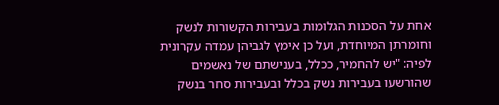אחת על הסכנות הגלומות בעבירות הקשורות לנשק וחומרתן המיוחדת, ועל כן אימץ לגביהן עמדה עקרונית לפיה: "יש להחמיר, ככלל, בענישתם של נאשמים שהורשעו בעבירות נשק בכלל ובעבירות סחר בנשק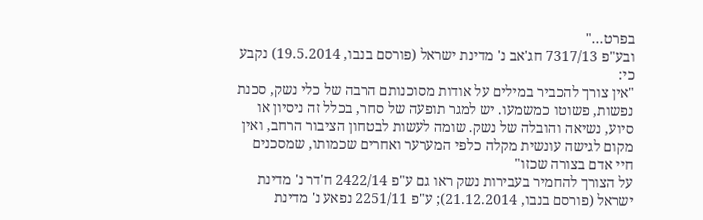בפרט..."
ובע"פ 7317/13 חג'אב נ' מדינת ישראל (פורסם בנבו, 19.5.2014) נקבע כי:
"אין צורך להכביר במילים על אודות מסוכנותם הרבה של כלי נשק, סכנת נפשות, פשוטו כמשמעו. יש למגר תופעה של סחר, בכלל זה ניסיון או סיוע, נשיאה והובלה של נשק. שומה לעשות לבטחון הציבור הרחב, ואין מקום לגישה עונשית מקלה כלפי המערער ואחרים שכמותו, שמסכנים חיי אדם בצורה שכזו"
על הצורך להחמיר בעבירות נשק ראו גם ע"פ 2422/14 ח'דר נ' מדינת ישראל (פורסם בנבו, 21.12.2014); ע"פ 2251/11 נפאע נ' מדינת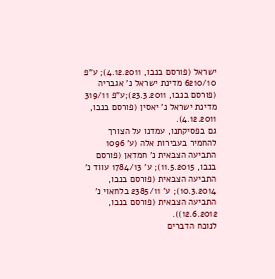ישראל (פורסם בנבו, 4.12.2011); ע"פ 6210/10 מדינת ישראל נ' אגבריה (פורסם בנבו, 23.3.2011);ע"פ 319/11 מדינת ישראל נ' יאסין (פורסם בנבו, 4.12.2011).
גם בפסיקתנו, עמדנו על הצורך להחמיר בעבירות אלה (ע' 1096 התביעה הצבאית נ' חמדאן (פורסם בנבו, 11.5.2015); ע' 1784/13 עווד נ' התביעה הצבאית (פורסם בנבו, 10.3.2014); ע' 2385/11 בלחאוי נ' התביעה הצבאית (פורסם בנבו, 12.6.2012)).
לנוכח הדברים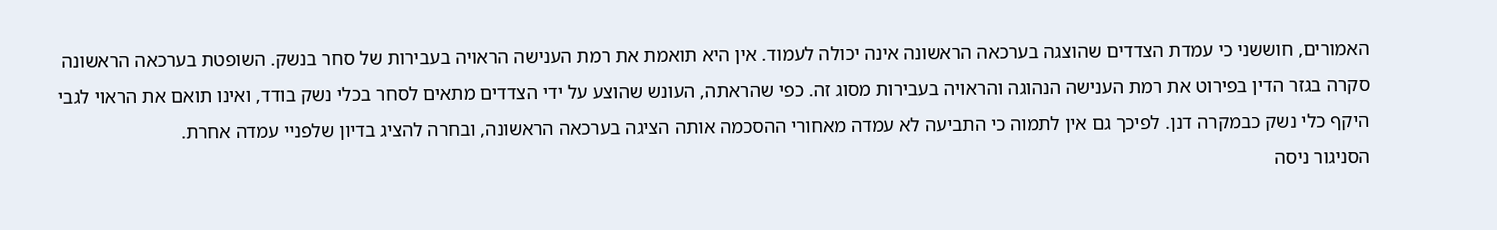האמורים, חוששני כי עמדת הצדדים שהוצגה בערכאה הראשונה אינה יכולה לעמוד. אין היא תואמת את רמת הענישה הראויה בעבירות של סחר בנשק. השופטת בערכאה הראשונה סקרה בגזר הדין בפירוט את רמת הענישה הנהוגה והראויה בעבירות מסוג זה. כפי שהראתה, העונש שהוצע על ידי הצדדים מתאים לסחר בכלי נשק בודד, ואינו תואם את הראוי לגבי היקף כלי נשק כבמקרה דנן. לפיכך גם אין לתמוה כי התביעה לא עמדה מאחורי ההסכמה אותה הציגה בערכאה הראשונה, ובחרה להציג בדיון שלפניי עמדה אחרת.
הסניגור ניסה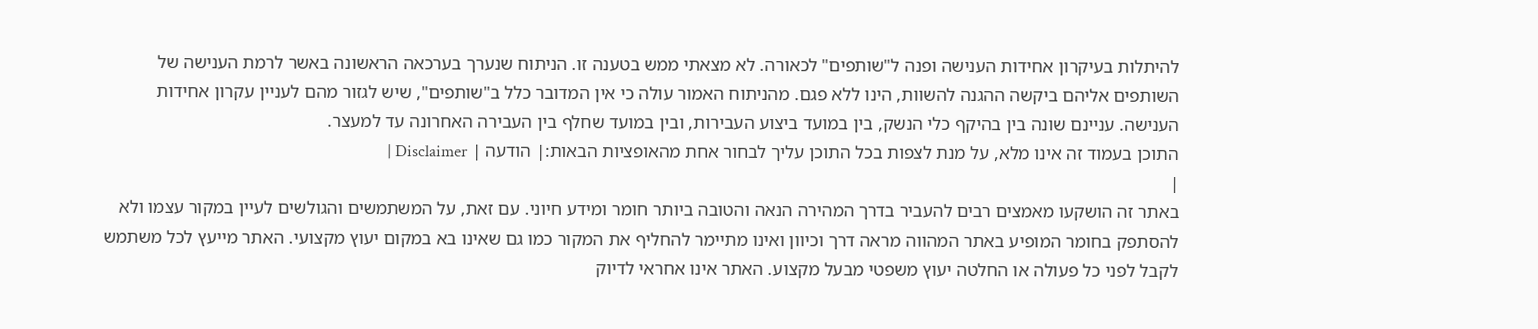להיתלות בעיקרון אחידות הענישה ופנה ל"שותפים" לכאורה. לא מצאתי ממש בטענה זו. הניתוח שנערך בערכאה הראשונה באשר לרמת הענישה של השותפים אליהם ביקשה ההגנה להשוות, הינו ללא פגם. מהניתוח האמור עולה כי אין המדובר כלל ב"שותפים", שיש לגזור מהם לעניין עקרון אחידות הענישה. עניינם שונה בין בהיקף כלי הנשק, בין במועד ביצוע העבירות, ובין במועד שחלף בין העבירה האחרונה עד למעצר.
התוכן בעמוד זה אינו מלא, על מנת לצפות בכל התוכן עליך לבחור אחת מהאופציות הבאות:| הודעה | Disclaimer |
|
באתר זה הושקעו מאמצים רבים להעביר בדרך המהירה הנאה והטובה ביותר חומר ומידע חיוני. עם זאת, על המשתמשים והגולשים לעיין במקור עצמו ולא להסתפק בחומר המופיע באתר המהווה מראה דרך וכיוון ואינו מתיימר להחליף את המקור כמו גם שאינו בא במקום יעוץ מקצועי. האתר מייעץ לכל משתמש לקבל לפני כל פעולה או החלטה יעוץ משפטי מבעל מקצוע. האתר אינו אחראי לדיוק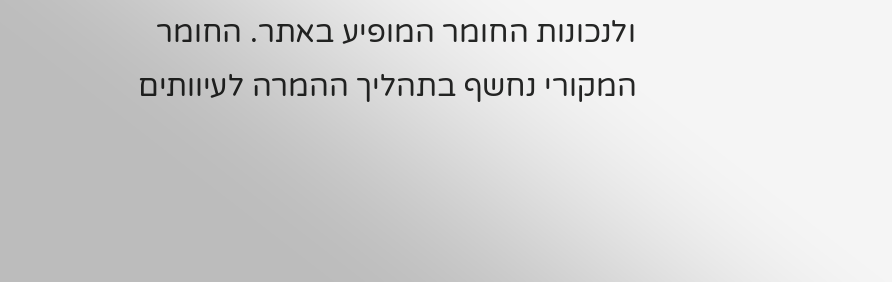ולנכונות החומר המופיע באתר. החומר המקורי נחשף בתהליך ההמרה לעיוותים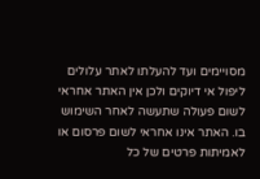מסויימים ועד להעלתו לאתר עלולים ליפול אי דיוקים ולכן אין האתר אחראי לשום פעולה שתעשה לאחר השימוש בו. האתר אינו אחראי לשום פרסום או לאמיתות פרטים של כל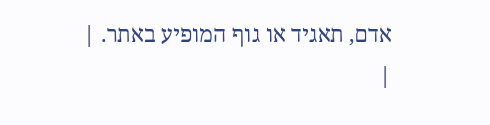אדם, תאגיד או גוף המופיע באתר. |
|